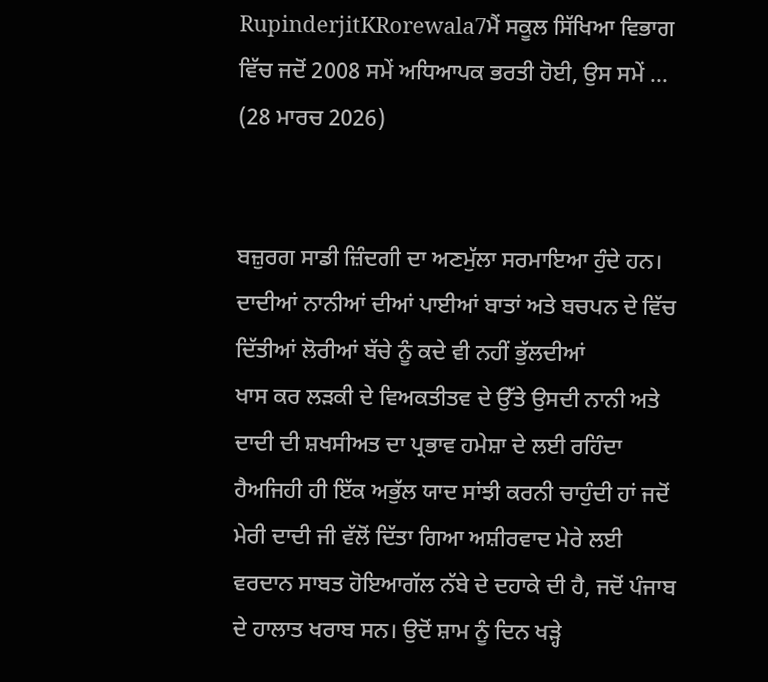RupinderjitKRorewala7ਮੈਂ ਸਕੂਲ ਸਿੱਖਿਆ ਵਿਭਾਗ ਵਿੱਚ ਜਦੋਂ 2008 ਸਮੇਂ ਅਧਿਆਪਕ ਭਰਤੀ ਹੋਈ, ਉਸ ਸਮੇਂ ...
(28 ਮਾਰਚ 2026)


ਬਜ਼ੁਰਗ ਸਾਡੀ ਜ਼ਿੰਦਗੀ ਦਾ ਅਣਮੁੱਲਾ ਸਰਮਾਇਆ ਹੁੰਦੇ ਹਨ। ਦਾਦੀਆਂ ਨਾਨੀਆਂ ਦੀਆਂ ਪਾਈਆਂ ਬਾਤਾਂ ਅਤੇ ਬਚਪਨ ਦੇ ਵਿੱਚ ਦਿੱਤੀਆਂ ਲੋਰੀਆਂ ਬੱਚੇ ਨੂੰ ਕਦੇ ਵੀ ਨਹੀਂ ਭੁੱਲਦੀਆਂ
ਖਾਸ ਕਰ ਲੜਕੀ ਦੇ ਵਿਅਕਤੀਤਵ ਦੇ ਉੱਤੇ ਉਸਦੀ ਨਾਨੀ ਅਤੇ ਦਾਦੀ ਦੀ ਸ਼ਖਸੀਅਤ ਦਾ ਪ੍ਰਭਾਵ ਹਮੇਸ਼ਾ ਦੇ ਲਈ ਰਹਿੰਦਾ ਹੈਅਜਿਹੀ ਹੀ ਇੱਕ ਅਭੁੱਲ ਯਾਦ ਸਾਂਝੀ ਕਰਨੀ ਚਾਹੁੰਦੀ ਹਾਂ ਜਦੋਂ ਮੇਰੀ ਦਾਦੀ ਜੀ ਵੱਲੋਂ ਦਿੱਤਾ ਗਿਆ ਅਸ਼ੀਰਵਾਦ ਮੇਰੇ ਲਈ ਵਰਦਾਨ ਸਾਬਤ ਹੋਇਆਗੱਲ ਨੱਬੇ ਦੇ ਦਹਾਕੇ ਦੀ ਹੈ, ਜਦੋਂ ਪੰਜਾਬ ਦੇ ਹਾਲਾਤ ਖਰਾਬ ਸਨ। ਉਦੋਂ ਸ਼ਾਮ ਨੂੰ ਦਿਨ ਖੜ੍ਹੇ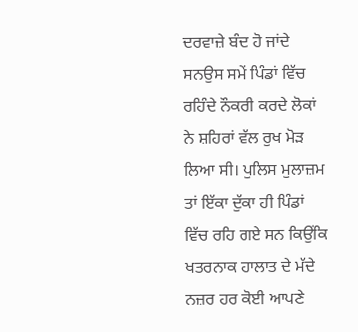ਦਰਵਾਜ਼ੇ ਬੰਦ ਹੋ ਜਾਂਦੇ ਸਨਉਸ ਸਮੇਂ ਪਿੰਡਾਂ ਵਿੱਚ ਰਹਿੰਦੇ ਨੌਕਰੀ ਕਰਦੇ ਲੋਕਾਂ ਨੇ ਸ਼ਹਿਰਾਂ ਵੱਲ ਰੁਖ ਮੋੜ ਲਿਆ ਸੀ। ਪੁਲਿਸ ਮੁਲਾਜ਼ਮ ਤਾਂ ਇੱਕਾ ਦੁੱਕਾ ਹੀ ਪਿੰਡਾਂ ਵਿੱਚ ਰਹਿ ਗਏ ਸਨ ਕਿਉਂਕਿ ਖਤਰਨਾਕ ਹਾਲਾਤ ਦੇ ਮੱਦੇ ਨਜ਼ਰ ਹਰ ਕੋਈ ਆਪਣੇ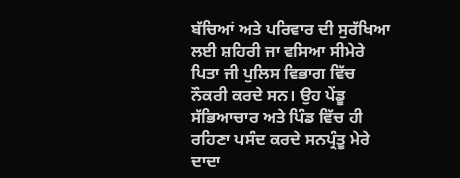ਬੱਚਿਆਂ ਅਤੇ ਪਰਿਵਾਰ ਦੀ ਸੁਰੱਖਿਆ ਲਈ ਸ਼ਹਿਰੀ ਜਾ ਵਸਿਆ ਸੀਮੇਰੇ ਪਿਤਾ ਜੀ ਪੁਲਿਸ ਵਿਭਾਗ ਵਿੱਚ ਨੌਕਰੀ ਕਰਦੇ ਸਨ। ਉਹ ਪੇਂਡੂ ਸੱਭਿਆਚਾਰ ਅਤੇ ਪਿੰਡ ਵਿੱਚ ਹੀ ਰਹਿਣਾ ਪਸੰਦ ਕਰਦੇ ਸਨਪ੍ਰੰਤੂ ਮੇਰੇ ਦਾਦਾ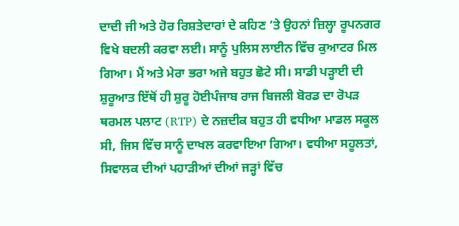ਦਾਦੀ ਜੀ ਅਤੇ ਹੋਰ ਰਿਸ਼ਤੇਦਾਰਾਂ ਦੇ ਕਹਿਣ ’ਤੇ ਉਹਨਾਂ ਜ਼ਿਲ੍ਹਾ ਰੂਪਨਗਰ ਵਿਖੇ ਬਦਲੀ ਕਰਵਾ ਲਈ। ਸਾਨੂੰ ਪੁਲਿਸ ਲਾਈਨ ਵਿੱਚ ਕੁਆਟਰ ਮਿਲ ਗਿਆ। ਮੈਂ ਅਤੇ ਮੇਰਾ ਭਰਾ ਅਜੇ ਬਹੁਤ ਛੋਟੇ ਸੀ। ਸਾਡੀ ਪੜ੍ਹਾਈ ਦੀ ਸ਼ੁਰੂਆਤ ਇੱਥੋਂ ਹੀ ਸ਼ੁਰੂ ਹੋਈਪੰਜਾਬ ਰਾਜ ਬਿਜਲੀ ਬੋਰਡ ਦਾ ਰੋਪੜ ਥਰਮਲ ਪਲਾਟ (RTP) ਦੇ ਨਜ਼ਦੀਕ ਬਹੁਤ ਹੀ ਵਧੀਆ ਮਾਡਲ ਸਕੂਲ ਸੀ, ਜਿਸ ਵਿੱਚ ਸਾਨੂੰ ਦਾਖਲ ਕਰਵਾਇਆ ਗਿਆ। ਵਧੀਆ ਸਹੂਲਤਾਂ, ਸਿਵਾਲਕ ਦੀਆਂ ਪਹਾੜੀਆਂ ਦੀਆਂ ਜੜ੍ਹਾਂ ਵਿੱਚ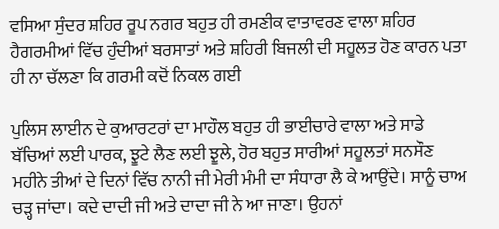ਵਸਿਆ ਸੁੰਦਰ ਸ਼ਹਿਰ ਰੂਪ ਨਗਰ ਬਹੁਤ ਹੀ ਰਮਣੀਕ ਵਾਤਾਵਰਣ ਵਾਲਾ ਸ਼ਹਿਰ ਹੈਗਰਮੀਆਂ ਵਿੱਚ ਹੁੰਦੀਆਂ ਬਰਸਾਤਾਂ ਅਤੇ ਸ਼ਹਿਰੀ ਬਿਜਲੀ ਦੀ ਸਹੂਲਤ ਹੋਣ ਕਾਰਨ ਪਤਾ ਹੀ ਨਾ ਚੱਲਣਾ ਕਿ ਗਰਮੀ ਕਦੋਂ ਨਿਕਲ ਗਈ

ਪੁਲਿਸ ਲਾਈਨ ਦੇ ਕੁਆਰਟਰਾਂ ਦਾ ਮਾਹੌਲ ਬਹੁਤ ਹੀ ਭਾਈਚਾਰੇ ਵਾਲਾ ਅਤੇ ਸਾਡੇ ਬੱਚਿਆਂ ਲਈ ਪਾਰਕ, ਝੂਟੇ ਲੈਣ ਲਈ ਝੂਲੇ, ਹੋਰ ਬਹੁਤ ਸਾਰੀਆਂ ਸਹੂਲਤਾਂ ਸਨਸੌਣ ਮਹੀਨੇ ਤੀਆਂ ਦੇ ਦਿਨਾਂ ਵਿੱਚ ਨਾਨੀ ਜੀ ਮੇਰੀ ਮੰਮੀ ਦਾ ਸੰਧਾਰਾ ਲੈ ਕੇ ਆਉਂਦੇ। ਸਾਨੂੰ ਚਾਅ ਚੜ੍ਹ ਜਾਂਦਾ। ਕਦੇ ਦਾਦੀ ਜੀ ਅਤੇ ਦਾਦਾ ਜੀ ਨੇ ਆ ਜਾਣਾ। ਉਹਨਾਂ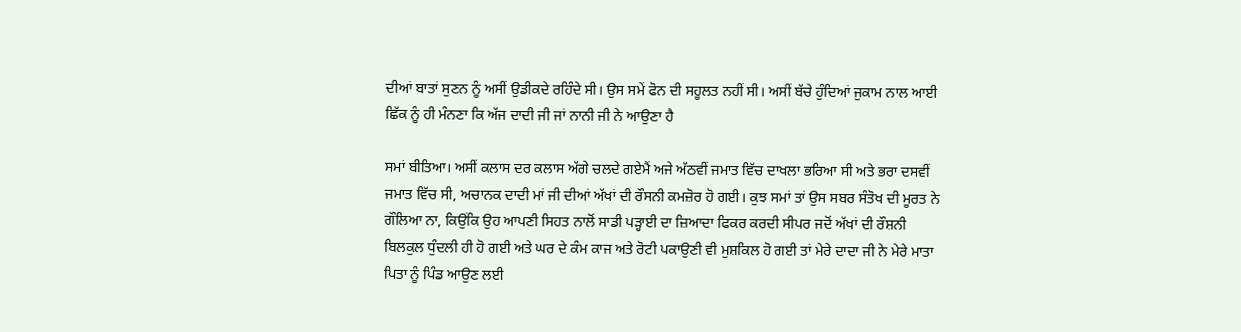ਦੀਆਂ ਬਾਤਾਂ ਸੁਣਨ ਨੂੰ ਅਸੀਂ ਉਡੀਕਦੇ ਰਹਿੰਦੇ ਸੀ। ਉਸ ਸਮੇਂ ਫੋਨ ਦੀ ਸਹੂਲਤ ਨਹੀਂ ਸੀ। ਅਸੀਂ ਬੱਚੇ ਹੁੰਦਿਆਂ ਜੁਕਾਮ ਨਾਲ ਆਈ ਛਿੱਕ ਨੂੰ ਹੀ ਮੰਨਣਾ ਕਿ ਅੱਜ ਦਾਦੀ ਜੀ ਜਾਂ ਨਾਨੀ ਜੀ ਨੇ ਆਉਣਾ ਹੈ

ਸਮਾਂ ਬੀਤਿਆ। ਅਸੀਂ ਕਲਾਸ ਦਰ ਕਲਾਸ ਅੱਗੇ ਚਲਦੇ ਗਏਮੈਂ ਅਜੇ ਅੱਠਵੀਂ ਜਮਾਤ ਵਿੱਚ ਦਾਖਲਾ ਭਰਿਆ ਸੀ ਅਤੇ ਭਰਾ ਦਸਵੀਂ ਜਮਾਤ ਵਿੱਚ ਸੀ, ਅਚਾਨਕ ਦਾਦੀ ਮਾਂ ਜੀ ਦੀਆਂ ਅੱਖਾਂ ਦੀ ਰੌਸਨੀ ਕਮਜ਼ੋਰ ਹੋ ਗਈ। ਕੁਝ ਸਮਾਂ ਤਾਂ ਉਸ ਸਬਰ ਸੰਤੋਖ ਦੀ ਮੂਰਤ ਨੇ ਗੌਲਿਆ ਨਾ, ਕਿਉਂਕਿ ਉਹ ਆਪਣੀ ਸਿਹਤ ਨਾਲੋਂ ਸਾਡੀ ਪੜ੍ਹਾਈ ਦਾ ਜ਼ਿਆਦਾ ਫਿਕਰ ਕਰਦੀ ਸੀਪਰ ਜਦੋਂ ਅੱਖਾਂ ਦੀ ਰੌਸ਼ਨੀ ਬਿਲਕੁਲ ਧੁੰਦਲੀ ਹੀ ਹੋ ਗਈ ਅਤੇ ਘਰ ਦੇ ਕੰਮ ਕਾਜ ਅਤੇ ਰੋਟੀ ਪਕਾਉਣੀ ਵੀ ਮੁਸ਼ਕਿਲ ਹੋ ਗਈ ਤਾਂ ਮੇਰੇ ਦਾਦਾ ਜੀ ਨੇ ਮੇਰੇ ਮਾਤਾ ਪਿਤਾ ਨੂੰ ਪਿੰਡ ਆਉਣ ਲਈ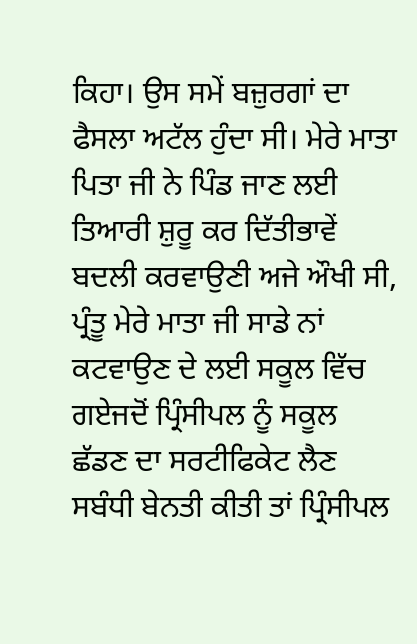ਕਿਹਾ। ਉਸ ਸਮੇਂ ਬਜ਼ੁਰਗਾਂ ਦਾ ਫੈਸਲਾ ਅਟੱਲ ਹੁੰਦਾ ਸੀ। ਮੇਰੇ ਮਾਤਾ ਪਿਤਾ ਜੀ ਨੇ ਪਿੰਡ ਜਾਣ ਲਈ ਤਿਆਰੀ ਸ਼ੁਰੂ ਕਰ ਦਿੱਤੀਭਾਵੇਂ ਬਦਲੀ ਕਰਵਾਉਣੀ ਅਜੇ ਔਖੀ ਸੀ, ਪ੍ਰੰਤੂ ਮੇਰੇ ਮਾਤਾ ਜੀ ਸਾਡੇ ਨਾਂ ਕਟਵਾਉਣ ਦੇ ਲਈ ਸਕੂਲ ਵਿੱਚ ਗਏਜਦੋਂ ਪ੍ਰਿੰਸੀਪਲ ਨੂੰ ਸਕੂਲ ਛੱਡਣ ਦਾ ਸਰਟੀਫਿਕੇਟ ਲੈਣ ਸਬੰਧੀ ਬੇਨਤੀ ਕੀਤੀ ਤਾਂ ਪ੍ਰਿੰਸੀਪਲ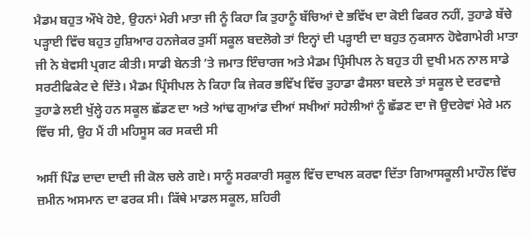ਮੈਡਮ ਬਹੁਤ ਔਖੇ ਹੋਏ, ਉਹਨਾਂ ਮੇਰੀ ਮਾਤਾ ਜੀ ਨੂੰ ਕਿਹਾ ਕਿ ਤੁਹਾਨੂੰ ਬੱਚਿਆਂ ਦੇ ਭਵਿੱਖ ਦਾ ਕੋਈ ਫਿਕਰ ਨਹੀਂ, ਤੁਹਾਡੇ ਬੱਚੇ ਪੜ੍ਹਾਈ ਵਿੱਚ ਬਹੁਤ ਹੁਸ਼ਿਆਰ ਹਨਜੇਕਰ ਤੁਸੀਂ ਸਕੂਲ ਬਦਲੋਗੇ ਤਾਂ ਇਨ੍ਹਾਂ ਦੀ ਪੜ੍ਹਾਈ ਦਾ ਬਹੁਤ ਨੁਕਸਾਨ ਹੋਵੇਗਾਮੇਰੀ ਮਾਤਾ ਜੀ ਨੇ ਬੇਵਸੀ ਪ੍ਰਗਟ ਕੀਤੀ। ਸਾਡੀ ਬੇਨਤੀ ’ਤੇ ਜਮਾਤ ਇੰਚਾਰਜ ਅਤੇ ਮੈਡਮ ਪ੍ਰਿੰਸੀਪਲ ਨੇ ਬਹੁਤ ਹੀ ਦੁਖੀ ਮਨ ਨਾਲ ਸਾਡੇ ਸਰਟੀਫਿਕੇਟ ਦੇ ਦਿੱਤੇ। ਮੈਡਮ ਪ੍ਰਿੰਸੀਪਲ ਨੇ ਕਿਹਾ ਕਿ ਜੇਕਰ ਭਵਿੱਖ ਵਿੱਚ ਤੁਹਾਡਾ ਫੈਸਲਾ ਬਦਲੇ ਤਾਂ ਸਕੂਲ ਦੇ ਦਰਵਾਜ਼ੇ ਤੁਹਾਡੇ ਲਈ ਖੁੱਲ੍ਹੇ ਹਨ ਸਕੂਲ ਛੱਡਣ ਦਾ ਅਤੇ ਆਂਢ ਗੁਆਂਡ ਦੀਆਂ ਸਖੀਆਂ ਸਹੇਲੀਆਂ ਨੂੰ ਛੱਡਣ ਦਾ ਜੋ ਉਦਰੇਵਾਂ ਮੇਰੇ ਮਨ ਵਿੱਚ ਸੀ, ਉਹ ਮੈਂ ਹੀ ਮਹਿਸੂਸ ਕਰ ਸਕਦੀ ਸੀ

ਅਸੀਂ ਪਿੰਡ ਦਾਦਾ ਦਾਦੀ ਜੀ ਕੋਲ ਚਲੇ ਗਏ। ਸਾਨੂੰ ਸਰਕਾਰੀ ਸਕੂਲ ਵਿੱਚ ਦਾਖਲ ਕਰਵਾ ਦਿੱਤਾ ਗਿਆਸਕੂਲੀ ਮਾਹੌਲ ਵਿੱਚ ਜ਼ਮੀਨ ਅਸਮਾਨ ਦਾ ਫਰਕ ਸੀ। ਕਿੱਥੇ ਮਾਡਲ ਸਕੂਲ, ਸ਼ਹਿਰੀ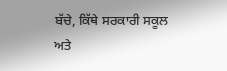ਬੱਚੇ, ਕਿੱਥੇ ਸਰਕਾਰੀ ਸਕੂਲ ਅਤੇ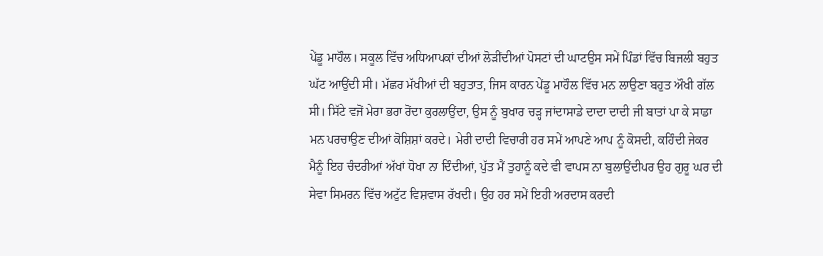ਪੇਂਡੂ ਮਾਹੌਲ। ਸਕੂਲ ਵਿੱਚ ਅਧਿਆਪਕਾਂ ਦੀਆਂ ਲੋੜੀਂਦੀਆਂ ਪੋਸਟਾਂ ਦੀ ਘਾਟਉਸ ਸਮੇਂ ਪਿੰਡਾਂ ਵਿੱਚ ਬਿਜਲੀ ਬਹੁਤ ਘੱਟ ਆਉਂਦੀ ਸੀ। ਮੱਛਰ ਮੱਖੀਆਂ ਦੀ ਬਹੁਤਾਤ, ਜਿਸ ਕਾਰਨ ਪੇਂਡੂ ਮਾਹੌਲ ਵਿੱਚ ਮਨ ਲਾਉਣਾ ਬਹੁਤ ਔਖੀ ਗੱਲ ਸੀ। ਸਿੱਟੇ ਵਜੋਂ ਮੇਰਾ ਭਰਾ ਰੋਂਦਾ ਕੁਰਲਾਉਂਦਾ, ਉਸ ਨੂੰ ਬੁਖਾਰ ਚੜ੍ਹ ਜਾਂਦਾਸਾਡੇ ਦਾਦਾ ਦਾਦੀ ਜੀ ਬਾਤਾਂ ਪਾ ਕੇ ਸਾਡਾ ਮਨ ਪਰਚਾਉਣ ਦੀਆਂ ਕੋਸ਼ਿਸ਼ਾਂ ਕਰਦੇ। ਮੇਰੀ ਦਾਦੀ ਵਿਚਾਰੀ ਹਰ ਸਮੇਂ ਆਪਣੇ ਆਪ ਨੂੰ ਕੋਸਦੀ, ਕਹਿੰਦੀ ਜੇਕਰ ਮੈਨੂੰ ਇਹ ਚੰਦਰੀਆਂ ਅੱਖਾਂ ਧੋਖਾ ਨਾ ਦਿੰਦੀਆਂ, ਪੁੱਤ ਮੈਂ ਤੁਹਾਨੂੰ ਕਦੇ ਵੀ ਵਾਪਸ ਨਾ ਬੁਲਾਉਂਦੀਪਰ ਉਹ ਗੁਰੂ ਘਰ ਦੀ ਸੇਵਾ ਸਿਮਰਨ ਵਿੱਚ ਅਟੁੱਟ ਵਿਸ਼ਵਾਸ ਰੱਖਦੀ। ਉਹ ਹਰ ਸਮੇਂ ਇਹੀ ਅਰਦਾਸ ਕਰਦੀ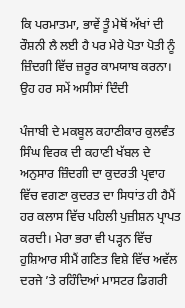ਕਿ ਪਰਮਾਤਮਾ, ਭਾਵੇਂ ਤੂੰ ਮੇਥੋਂ ਅੱਖਾਂ ਦੀ ਰੌਸ਼ਨੀ ਲੈ ਲਈ ਹੈ ਪਰ ਮੇਰੇ ਪੋਤਾ ਪੋਤੀ ਨੂੰ ਜ਼ਿੰਦਗੀ ਵਿੱਚ ਜ਼ਰੂਰ ਕਾਮਯਾਬ ਕਰਨਾ। ਉਹ ਹਰ ਸਮੇਂ ਅਸੀਸਾਂ ਦਿੰਦੀ

ਪੰਜਾਬੀ ਦੇ ਮਕਬੂਲ ਕਹਾਣੀਕਾਰ ਕੁਲਵੰਤ ਸਿੰਘ ਵਿਰਕ ਦੀ ਕਹਾਣੀ ਖੱਬਲ ਦੇ ਅਨੁਸਾਰ ਜ਼ਿੰਦਗੀ ਦਾ ਕੁਦਰਤੀ ਪ੍ਰਵਾਹ ਵਿੱਚ ਵਗਣਾ ਕੁਦਰਤ ਦਾ ਸਿਧਾਂਤ ਹੀ ਹੈਮੈਂ ਹਰ ਕਲਾਸ ਵਿੱਚ ਪਹਿਲੀ ਪੁਜ਼ੀਸ਼ਨ ਪ੍ਰਾਪਤ ਕਰਦੀ। ਮੇਰਾ ਭਰਾ ਵੀ ਪੜ੍ਹਨ ਵਿੱਚ ਹੁਸ਼ਿਆਰ ਸੀਮੈਂ ਗਣਿਤ ਵਿਸ਼ੇ ਵਿੱਚ ਅਵੱਲ ਦਰਜੇ ’ਤੇ ਰਹਿੰਦਿਆਂ ਮਾਸਟਰ ਡਿਗਰੀ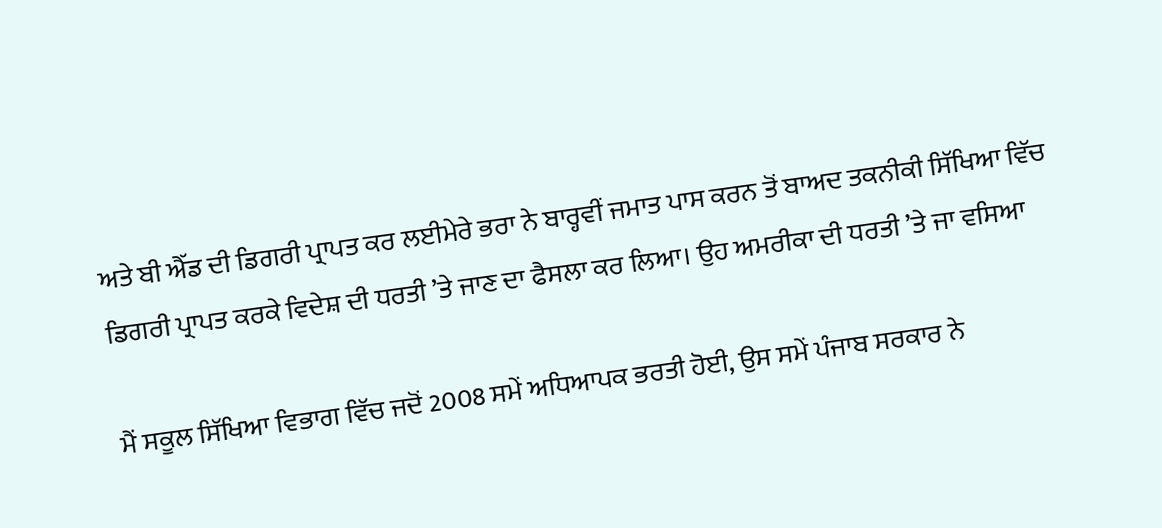ਅਤੇ ਬੀ ਐੱਡ ਦੀ ਡਿਗਰੀ ਪ੍ਰਾਪਤ ਕਰ ਲਈਮੇਰੇ ਭਰਾ ਨੇ ਬਾਰ੍ਹਵੀਂ ਜਮਾਤ ਪਾਸ ਕਰਨ ਤੋਂ ਬਾਅਦ ਤਕਨੀਕੀ ਸਿੱਖਿਆ ਵਿੱਚ ਡਿਗਰੀ ਪ੍ਰਾਪਤ ਕਰਕੇ ਵਿਦੇਸ਼ ਦੀ ਧਰਤੀ ’ਤੇ ਜਾਣ ਦਾ ਫੈਸਲਾ ਕਰ ਲਿਆ। ਉਹ ਅਮਰੀਕਾ ਦੀ ਧਰਤੀ ’ਤੇ ਜਾ ਵਸਿਆ

ਮੈਂ ਸਕੂਲ ਸਿੱਖਿਆ ਵਿਭਾਗ ਵਿੱਚ ਜਦੋਂ 2008 ਸਮੇਂ ਅਧਿਆਪਕ ਭਰਤੀ ਹੋਈ, ਉਸ ਸਮੇਂ ਪੰਜਾਬ ਸਰਕਾਰ ਨੇ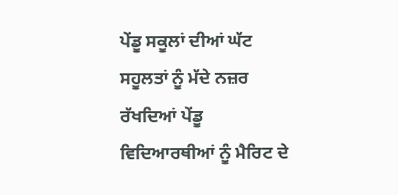ਪੇਂਡੂ ਸਕੂਲਾਂ ਦੀਆਂ ਘੱਟ ਸਹੂਲਤਾਂ ਨੂੰ ਮੱਦੇ ਨਜ਼ਰ ਰੱਖਦਿਆਂ ਪੇਂਡੂ ਵਿਦਿਆਰਥੀਆਂ ਨੂੰ ਮੈਰਿਟ ਦੇ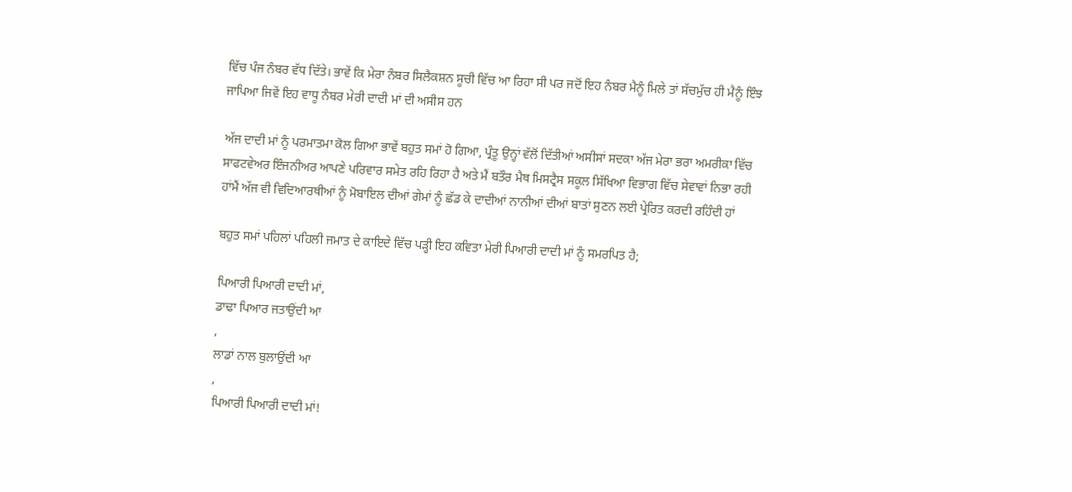ਵਿੱਚ ਪੰਜ ਨੰਬਰ ਵੱਧ ਦਿੱਤੇ। ਭਾਵੇਂ ਕਿ ਮੇਰਾ ਨੰਬਰ ਸਿਲੈਕਸ਼ਨ ਸੂਚੀ ਵਿੱਚ ਆ ਰਿਹਾ ਸੀ ਪਰ ਜਦੋਂ ਇਹ ਨੰਬਰ ਮੈਨੂੰ ਮਿਲੇ ਤਾਂ ਸੱਚਮੁੱਚ ਹੀ ਮੈਨੂੰ ਇੰਝ ਜਾਪਿਆ ਜਿਵੇਂ ਇਹ ਵਾਧੂ ਨੰਬਰ ਮੇਰੀ ਦਾਦੀ ਮਾਂ ਦੀ ਅਸੀਸ ਹਨ

ਅੱਜ ਦਾਦੀ ਮਾਂ ਨੂੰ ਪਰਮਾਤਮਾ ਕੋਲ ਗਿਆ ਭਾਵੇਂ ਬਹੁਤ ਸਮਾਂ ਹੋ ਗਿਆ, ਪ੍ਰੰਤੂ ਉਨ੍ਹਾਂ ਵੱਲੋਂ ਦਿੱਤੀਆਂ ਅਸੀਸਾਂ ਸਦਕਾ ਅੱਜ ਮੇਰਾ ਭਰਾ ਅਮਰੀਕਾ ਵਿੱਚ ਸਾਫਟਵੇਅਰ ਇੰਜਨੀਅਰ ਆਪਣੇ ਪਰਿਵਾਰ ਸਮੇਤ ਰਹਿ ਰਿਹਾ ਹੈ ਅਤੇ ਮੈਂ ਬਤੌਰ ਮੈਥ ਮਿਸਟ੍ਰੈਸ ਸਕੂਲ ਸਿੱਖਿਆ ਵਿਭਾਗ ਵਿੱਚ ਸੇਵਾਵਾਂ ਨਿਭਾ ਰਹੀ ਹਾਂਮੈਂ ਅੱਜ ਵੀ ਵਿਦਿਆਰਥੀਆਂ ਨੂੰ ਮੋਬਾਇਲ ਦੀਆਂ ਗੇਮਾਂ ਨੂੰ ਛੱਡ ਕੇ ਦਾਦੀਆਂ ਨਾਨੀਆਂ ਦੀਆਂ ਬਾਤਾਂ ਸੁਣਨ ਲਈ ਪ੍ਰੇਰਿਤ ਕਰਦੀ ਰਹਿੰਦੀ ਹਾਂ

ਬਹੁਤ ਸਮਾਂ ਪਹਿਲਾਂ ਪਹਿਲੀ ਜਮਾਤ ਦੇ ਕਾਇਦੇ ਵਿੱਚ ਪੜ੍ਹੀ ਇਹ ਕਵਿਤਾ ਮੇਰੀ ਪਿਆਰੀ ਦਾਦੀ ਮਾਂ ਨੂੰ ਸਮਰਪਿਤ ਹੈ;

ਪਿਆਰੀ ਪਿਆਰੀ ਦਾਦੀ ਮਾਂ,
ਡਾਢਾ ਪਿਆਰ ਜਤਾਉਂਦੀ ਆ
,
ਲਾਡਾਂ ਨਾਲ ਬੁਲਾਉਂਦੀ ਆ
,
ਪਿਆਰੀ ਪਿਆਰੀ ਦਾਦੀ ਮਾਂ!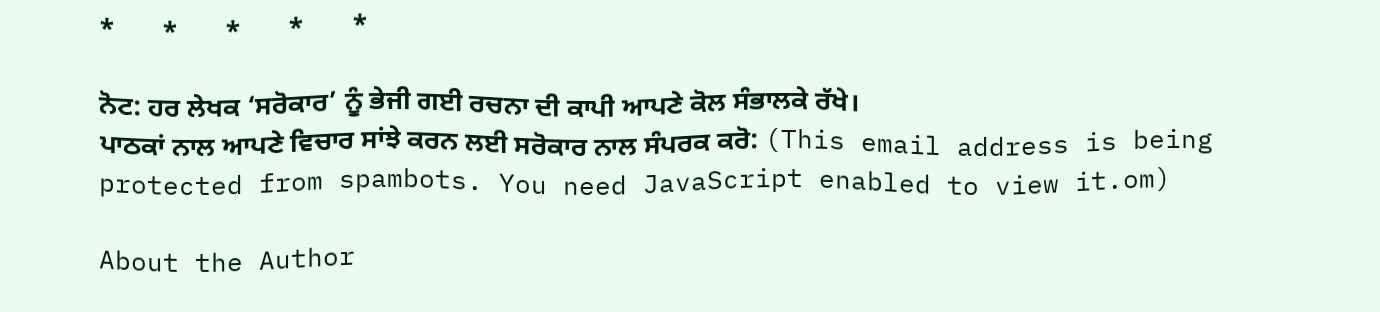*       *       *       *       *

ਨੋਟ: ਹਰ ਲੇਖਕ ‘ਸਰੋਕਾਰ’ ਨੂੰ ਭੇਜੀ ਗਈ ਰਚਨਾ ਦੀ ਕਾਪੀ ਆਪਣੇ ਕੋਲ ਸੰਭਾਲਕੇ ਰੱਖੇ।
ਪਾਠਕਾਂ ਨਾਲ ਆਪਣੇ ਵਿਚਾਰ ਸਾਂਝੇ ਕਰਨ ਲਈ ਸਰੋਕਾਰ ਨਾਲ ਸੰਪਰਕ ਕਰੋ: (This email address is being protected from spambots. You need JavaScript enabled to view it.om)

About the Author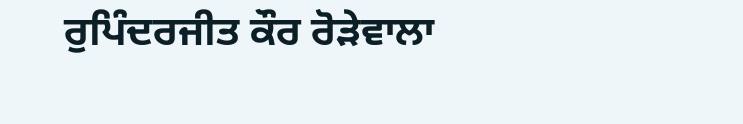ਰੁਪਿੰਦਰਜੀਤ ਕੌਰ ਰੋੜੇਵਾਲਾ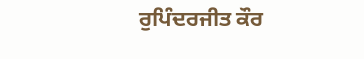ਰੁਪਿੰਦਰਜੀਤ ਕੌਰ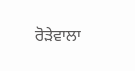ਰੋੜੇਵਾਲਾ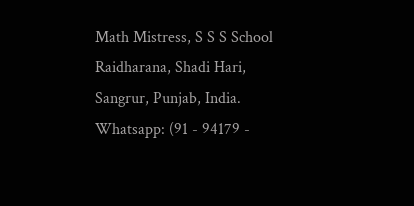Math Mistress, S S S School Raidharana, Shadi Hari, Sangrur, Punjab, India.
Whatsapp: (91 - 94179 -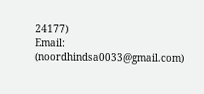24177)
Email: (noordhindsa0033@gmail.com)